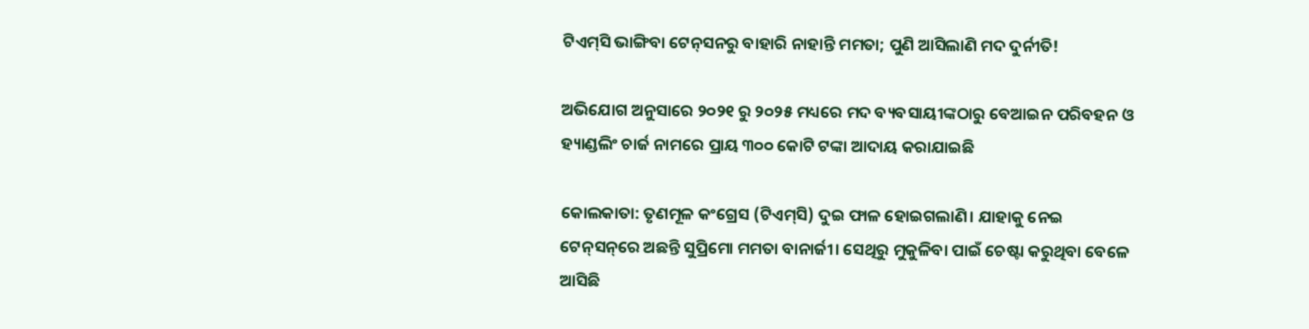ଟିଏମ୍‌ସି ଭାଙ୍ଗିବା ଟେନ୍‌ସନରୁ ବାହାରି ନାହାନ୍ତି ମମତା; ପୁଣି ଆସିଲାଣି ମଦ ଦୁର୍ନୀତି!

ଅଭିଯୋଗ ଅନୁସାରେ ୨୦୨୧ ରୁ ୨୦୨୫ ମଧ୍ୟରେ ମଦ ବ୍ୟବସାୟୀଙ୍କଠାରୁ ବେଆଇନ ପରିବହନ ଓ ହ୍ୟାଣ୍ଡଲିଂ ଚାର୍ଜ ନାମରେ ପ୍ରାୟ ୩୦୦ କୋଟି ଟଙ୍କା ଆଦାୟ କରାଯାଇଛି

କୋଲକାତା: ତୃଣମୂଳ କଂଗ୍ରେସ (ଟିଏମ୍‌ସି) ଦୁଇ ଫାଳ ହୋଇଗଲାଣି। ଯାହାକୁ ନେଇ ଟେନ୍‌ସନ୍‌ରେ ଅଛନ୍ତି ସୁପ୍ରିମୋ ମମତା ବାନାର୍ଜୀ। ସେଥିରୁ ମୁକୁଳିବା ପାଇଁ ଚେଷ୍ଟା କରୁଥିବା ବେଳେ ଆସିଛି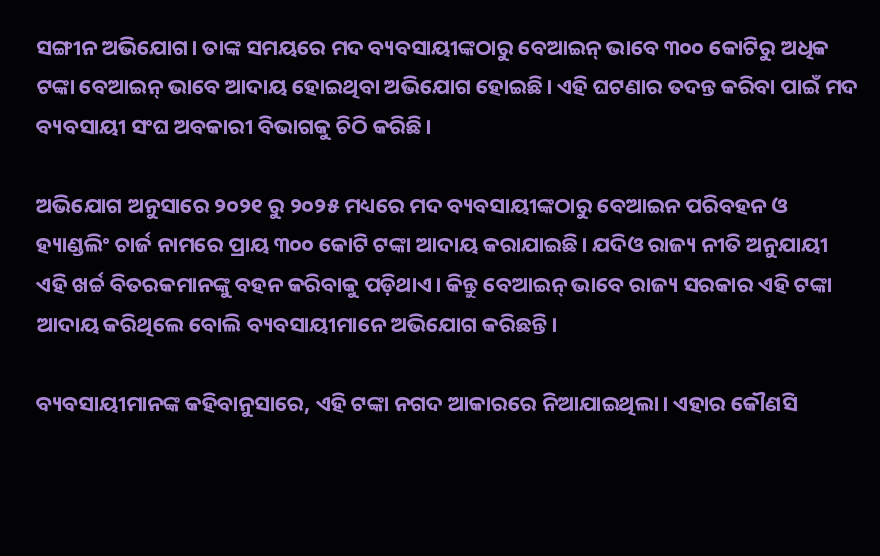ସଙ୍ଗୀନ ଅଭିଯୋଗ। ତାଙ୍କ ସମୟରେ ମଦ ବ୍ୟବସାୟୀଙ୍କଠାରୁ ବେଆଇନ୍ ଭାବେ ୩୦୦ କୋଟିରୁ ଅଧିକ ଟଙ୍କା ବେଆଇନ୍ ଭାବେ ଆଦାୟ ହୋଇଥିବା ଅଭିଯୋଗ ହୋଇଛି। ଏହି ଘଟଣାର ତଦନ୍ତ କରିବା ପାଇଁ ମଦ ବ୍ୟବସାୟୀ ସଂଘ ଅବକାରୀ ବିଭାଗକୁ ଚିଠି କରିଛି।

ଅଭିଯୋଗ ଅନୁସାରେ ୨୦୨୧ ରୁ ୨୦୨୫ ମଧ୍ୟରେ ମଦ ବ୍ୟବସାୟୀଙ୍କଠାରୁ ବେଆଇନ ପରିବହନ ଓ ହ୍ୟାଣ୍ଡଲିଂ ଚାର୍ଜ ନାମରେ ପ୍ରାୟ ୩୦୦ କୋଟି ଟଙ୍କା ଆଦାୟ କରାଯାଇଛି। ଯଦିଓ ରାଜ୍ୟ ନୀତି ଅନୁଯାୟୀ ଏହି ଖର୍ଚ୍ଚ ବିତରକମାନଙ୍କୁ ବହନ କରିବାକୁ ପଡ଼ିଥାଏ। କିନ୍ତୁ ବେଆଇନ୍ ଭାବେ ରାଜ୍ୟ ସରକାର ଏହି ଟଙ୍କା ଆଦାୟ କରିଥିଲେ ବୋଲି ବ୍ୟବସାୟୀମାନେ ଅଭିଯୋଗ କରିଛନ୍ତି।

ବ୍ୟବସାୟୀମାନଙ୍କ କହିବାନୁସାରେ, ଏହି ଟଙ୍କା ନଗଦ ଆକାରରେ ନିଆଯାଇଥିଲା। ଏହାର କୌଣସି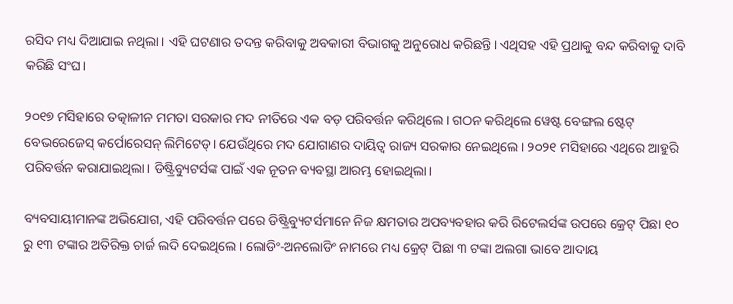ରସିଦ ମଧ୍ୟ ଦିଆଯାଇ ନଥିଲା। ଏହି ଘଟଣାର ତଦନ୍ତ କରିବାକୁ ଅବକାରୀ ବିଭାଗକୁ ଅନୁରୋଧ କରିଛନ୍ତି। ଏଥିସହ ଏହି ପ୍ରଥାକୁ ବନ୍ଦ କରିବାକୁ ଦାବି କରିଛି ସଂଘ।

୨୦୧୭ ମସିହାରେ ତତ୍କାଳୀନ ମମତା ସରକାର ମଦ ନୀତିରେ ଏକ ବଡ଼ ପରିବର୍ତ୍ତନ କରିଥିଲେ। ଗଠନ କରିଥିଲେ ୱେଷ୍ଟ ବେଙ୍ଗଲ ଷ୍ଟେଟ୍ ବେଭରେଜେସ୍ କର୍ପୋରେସନ୍ ଲିମିଟେଡ୍। ଯେଉଁଥିରେ ମଦ ଯୋଗାଣର ଦାୟିତ୍ୱ ରାଜ୍ୟ ସରକାର ନେଇଥିଲେ। ୨୦୨୧ ମସିହାରେ ଏଥିରେ ଆହୁରି ପରିବର୍ତ୍ତନ କରାଯାଇଥିଲା। ଡିଷ୍ଟ୍ରିବ୍ୟୁଟର୍ସଙ୍କ ପାଇଁ ଏକ ନୂତନ ବ୍ୟବସ୍ଥା ଆରମ୍ଭ ହୋଇଥିଲା।

ବ୍ୟବସାୟୀମାନଙ୍କ ଅଭିଯୋଗ, ଏହି ପରିବର୍ତ୍ତନ ପରେ ଡିଷ୍ଟ୍ରିବ୍ୟୁଟର୍ସମାନେ ନିଜ କ୍ଷମତାର ଅପବ୍ୟବହାର କରି ରିଟେଲର୍ସଙ୍କ ଉପରେ କ୍ରେଟ୍ ପିଛା ୧୦ ରୁ ୧୩ ଟଙ୍କାର ଅତିରିକ୍ତ ଚାର୍ଜ ଲଦି ଦେଇଥିଲେ। ଲୋଡିଂ-ଅନଲୋଡିଂ ନାମରେ ମଧ୍ୟ କ୍ରେଟ୍ ପିଛା ୩ ଟଙ୍କା ଅଲଗା ଭାବେ ଆଦାୟ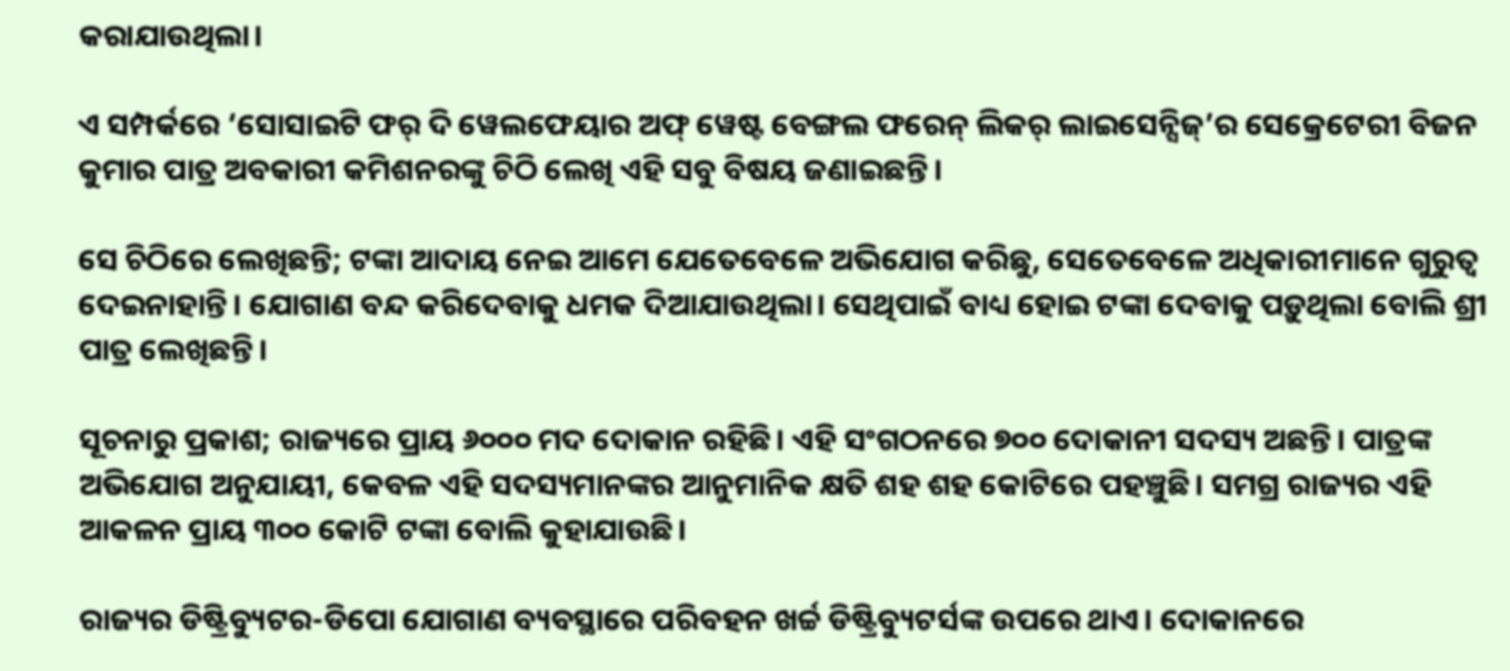କରାଯାଉଥିଲା।

ଏ ସମ୍ପର୍କରେ ‘ସୋସାଇଟି ଫର୍ ଦି ୱେଲଫେୟାର ଅଫ୍ ୱେଷ୍ଟ ବେଙ୍ଗଲ ଫରେନ୍ ଲିକର୍ ଲାଇସେନ୍ସିଜ୍’ର ସେକ୍ରେଟେରୀ ବିଜନ କୁମାର ପାତ୍ର ଅବକାରୀ କମିଶନରଙ୍କୁ ଚିଠି ଲେଖି ଏହି ସବୁ ବିଷୟ ଜଣାଇଛନ୍ତି।

ସେ ଚିଠିରେ ଲେଖିଛନ୍ତି; ଟଙ୍କା ଆଦାୟ ନେଇ ଆମେ ଯେତେବେଳେ ଅଭିଯୋଗ କରିଛୁ, ସେତେବେଳେ ଅଧିକାରୀମାନେ ଗୁରୁତ୍ୱ ଦେଇନାହାନ୍ତି। ଯୋଗାଣ ବନ୍ଦ କରିଦେବାକୁ ଧମକ ଦିଆଯାଉଥିଲା। ସେଥିପାଇଁ ବାଧ୍ୟ ହୋଇ ଟଙ୍କା ଦେବାକୁ ପଡ଼ୁଥିଲା ବୋଲି ଶ୍ରୀ ପାତ୍ର ଲେଖିଛନ୍ତି।

ସୂଚନାରୁ ପ୍ରକାଶ; ରାଜ୍ୟରେ ପ୍ରାୟ ୬୦୦୦ ମଦ ଦୋକାନ ରହିଛି। ଏହି ସଂଗଠନରେ ୭୦୦ ଦୋକାନୀ ସଦସ୍ୟ ଅଛନ୍ତି। ପାତ୍ରଙ୍କ ଅଭିଯୋଗ ଅନୁଯାୟୀ, କେବଳ ଏହି ସଦସ୍ୟମାନଙ୍କର ଆନୁମାନିକ କ୍ଷତି ଶହ ଶହ କୋଟିରେ ପହଞ୍ଚୁଛି। ସମଗ୍ର ରାଜ୍ୟର ଏହି ଆକଳନ ପ୍ରାୟ ୩୦୦ କୋଟି ଟଙ୍କା ବୋଲି କୁହାଯାଉଛି।

ରାଜ୍ୟର ଡିଷ୍ଟ୍ରିବ୍ୟୁଟର-ଡିପୋ ଯୋଗାଣ ବ୍ୟବସ୍ଥାରେ ପରିବହନ ଖର୍ଚ୍ଚ ଡିଷ୍ଟ୍ରିବ୍ୟୁଟର୍ସଙ୍କ ଉପରେ ଥାଏ। ଦୋକାନରେ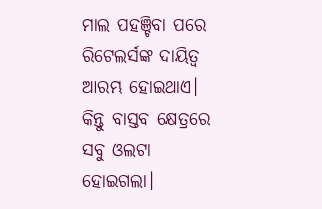ମାଲ ପହଞ୍ଚିବା ପରେ ରିଟେଲର୍ସଙ୍କ ଦାୟିତ୍ୱ ଆରମ୍ଭ ହୋଇଥାଏ। କିନ୍ତୁ ବାସ୍ତବ କ୍ଷେତ୍ରରେ ସବୁ ଓଲଟା ହୋଇଗଲା।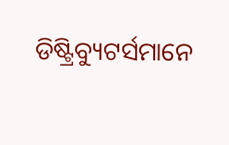ଡିଷ୍ଟ୍ରିବ୍ୟୁଟର୍ସମାନେ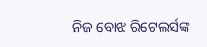ନିଜ ବୋଝ ରିଟେଲର୍ସଙ୍କ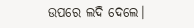ଉପରେ ଲଦି ଦେଲେ।